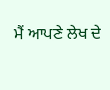ਮੈਂ ਆਪਣੇ ਲੇਖ ਦੇ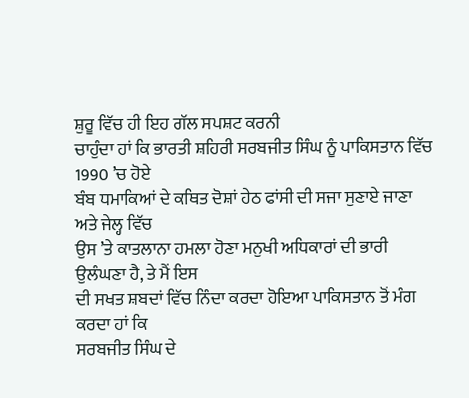ਸ਼ੁਰੂ ਵਿੱਚ ਹੀ ਇਹ ਗੱਲ ਸਪਸ਼ਟ ਕਰਨੀ
ਚਾਹੁੰਦਾ ਹਾਂ ਕਿ ਭਾਰਤੀ ਸ਼ਹਿਰੀ ਸਰਬਜੀਤ ਸਿੰਘ ਨੂੰ ਪਾਕਿਸਤਾਨ ਵਿੱਚ 1990 ’ਚ ਹੋਏ
ਬੰਬ ਧਮਾਕਿਆਂ ਦੇ ਕਥਿਤ ਦੋਸ਼ਾਂ ਹੇਠ ਫਾਂਸੀ ਦੀ ਸਜਾ ਸੁਣਾਏ ਜਾਣਾ ਅਤੇ ਜੇਲ੍ਹ ਵਿੱਚ
ਉਸ ’ਤੇ ਕਾਤਲਾਨਾ ਹਮਲਾ ਹੋਣਾ ਮਨੁਖੀ ਅਧਿਕਾਰਾਂ ਦੀ ਭਾਰੀ ਉਲੰਘਣਾ ਹੈ, ਤੇ ਮੈਂ ਇਸ
ਦੀ ਸਖਤ ਸ਼ਬਦਾਂ ਵਿੱਚ ਨਿੰਦਾ ਕਰਦਾ ਹੋਇਆ ਪਾਕਿਸਤਾਨ ਤੋਂ ਮੰਗ ਕਰਦਾ ਹਾਂ ਕਿ
ਸਰਬਜੀਤ ਸਿੰਘ ਦੇ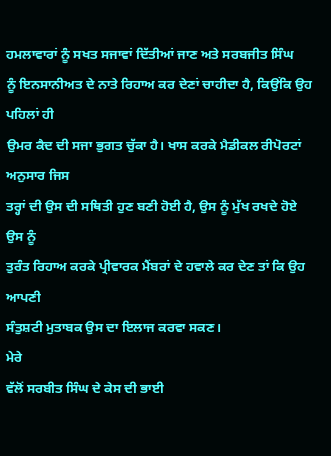ਹਮਲਾਵਾਰਾਂ ਨੂੰ ਸਖਤ ਸਜਾਵਾਂ ਦਿੱਤੀਆਂ ਜਾਣ ਅਤੇ ਸਰਬਜੀਤ ਸਿੰਘ
ਨੂੰ ਇਨਸਾਨੀਅਤ ਦੇ ਨਾਤੇ ਰਿਹਾਅ ਕਰ ਦੇਣਾਂ ਚਾਹੀਦਾ ਹੈ, ਕਿਉਂਕਿ ਉਹ ਪਹਿਲਾਂ ਹੀ
ਉਮਰ ਕੈਦ ਦੀ ਸਜਾ ਭੁਗਤ ਚੁੱਕਾ ਹੈ। ਖਾਸ ਕਰਕੇ ਮੈਡੀਕਲ ਰੀਪੋਰਟਾਂ ਅਨੁਸਾਰ ਜਿਸ
ਤਰ੍ਹਾਂ ਦੀ ਉਸ ਦੀ ਸਥਿਤੀ ਹੁਣ ਬਣੀ ਹੋਈ ਹੈ, ਉਸ ਨੂੰ ਮੁੱਖ ਰਖਦੇ ਹੋਏ ਉਸ ਨੂੰ
ਤੁਰੰਤ ਰਿਹਾਅ ਕਰਕੇ ਪ੍ਰੀਵਾਰਕ ਮੈਂਬਰਾਂ ਦੇ ਹਵਾਲੇ ਕਰ ਦੇਣ ਤਾਂ ਕਿ ਉਹ ਆਪਣੀ
ਸੰਤੁਸ਼ਟੀ ਮੁਤਾਬਕ ਉਸ ਦਾ ਇਲਾਜ ਕਰਵਾ ਸਕਣ।
ਮੇਰੇ
ਵੱਲੋਂ ਸਰਬੀਤ ਸਿੰਘ ਦੇ ਕੇਸ ਦੀ ਭਾਈ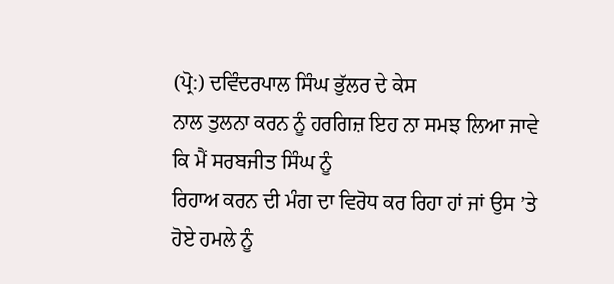(ਪ੍ਰੋ:) ਦਵਿੰਦਰਪਾਲ ਸਿੰਘ ਭੁੱਲਰ ਦੇ ਕੇਸ
ਨਾਲ ਤੁਲਨਾ ਕਰਨ ਨੂੰ ਹਰਗਿਜ਼ ਇਹ ਨਾ ਸਮਝ ਲਿਆ ਜਾਵੇ ਕਿ ਮੈਂ ਸਰਬਜੀਤ ਸਿੰਘ ਨੂੰ
ਰਿਹਾਅ ਕਰਨ ਦੀ ਮੰਗ ਦਾ ਵਿਰੋਧ ਕਰ ਰਿਹਾ ਹਾਂ ਜਾਂ ਉਸ ’ਤੇ ਹੋਏ ਹਮਲੇ ਨੂੰ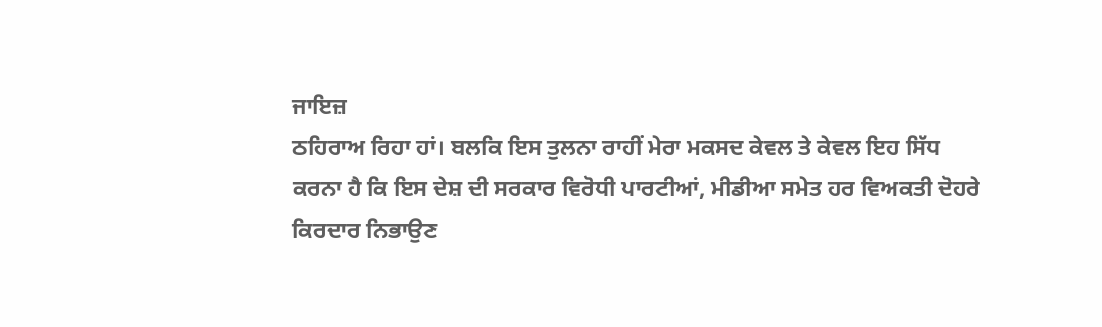ਜਾਇਜ਼
ਠਹਿਰਾਅ ਰਿਹਾ ਹਾਂ। ਬਲਕਿ ਇਸ ਤੁਲਨਾ ਰਾਹੀਂ ਮੇਰਾ ਮਕਸਦ ਕੇਵਲ ਤੇ ਕੇਵਲ ਇਹ ਸਿੱਧ
ਕਰਨਾ ਹੈ ਕਿ ਇਸ ਦੇਸ਼ ਦੀ ਸਰਕਾਰ ਵਿਰੋਧੀ ਪਾਰਟੀਆਂ, ਮੀਡੀਆ ਸਮੇਤ ਹਰ ਵਿਅਕਤੀ ਦੋਹਰੇ
ਕਿਰਦਾਰ ਨਿਭਾਉਣ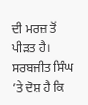ਦੀ ਮਰਜ਼ ਤੋਂ ਪੀੜਤ ਹੈ। ਸਰਬਜੀਤ ਸਿੰਘ ’ਤੇ ਦੋਸ਼ ਹੈ ਕਿ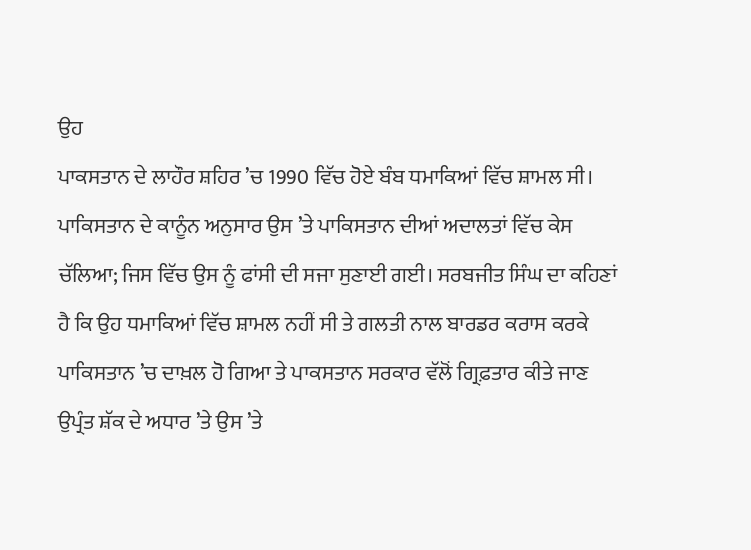ਉਹ
ਪਾਕਸਤਾਨ ਦੇ ਲਾਹੌਰ ਸ਼ਹਿਰ ’ਚ 1990 ਵਿੱਚ ਹੋਏ ਬੰਬ ਧਮਾਕਿਆਂ ਵਿੱਚ ਸ਼ਾਮਲ ਸੀ।
ਪਾਕਿਸਤਾਨ ਦੇ ਕਾਨੂੰਨ ਅਨੁਸਾਰ ਉਸ ’ਤੇ ਪਾਕਿਸਤਾਨ ਦੀਆਂ ਅਦਾਲਤਾਂ ਵਿੱਚ ਕੇਸ
ਚੱਲਿਆ; ਜਿਸ ਵਿੱਚ ਉਸ ਨੂੰ ਫਾਂਸੀ ਦੀ ਸਜਾ ਸੁਣਾਈ ਗਈ। ਸਰਬਜੀਤ ਸਿੰਘ ਦਾ ਕਹਿਣਾਂ
ਹੈ ਕਿ ਉਹ ਧਮਾਕਿਆਂ ਵਿੱਚ ਸ਼ਾਮਲ ਨਹੀਂ ਸੀ ਤੇ ਗਲਤੀ ਨਾਲ ਬਾਰਡਰ ਕਰਾਸ ਕਰਕੇ
ਪਾਕਿਸਤਾਨ ’ਚ ਦਾਖ਼ਲ ਹੋ ਗਿਆ ਤੇ ਪਾਕਸਤਾਨ ਸਰਕਾਰ ਵੱਲੋਂ ਗ੍ਰਿਫ਼ਤਾਰ ਕੀਤੇ ਜਾਣ
ਉਪ੍ਰੰਤ ਸ਼ੱਕ ਦੇ ਅਧਾਰ ’ਤੇ ਉਸ ’ਤੇ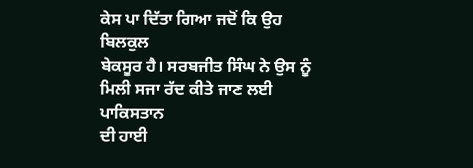ਕੇਸ ਪਾ ਦਿੱਤਾ ਗਿਆ ਜਦੋਂ ਕਿ ਉਹ ਬਿਲਕੁਲ
ਬੇਕਸੂਰ ਹੈ। ਸਰਬਜੀਤ ਸਿੰਘ ਨੇ ਉਸ ਨੂੰ ਮਿਲੀ ਸਜਾ ਰੱਦ ਕੀਤੇ ਜਾਣ ਲਈ ਪਾਕਿਸਤਾਨ
ਦੀ ਹਾਈ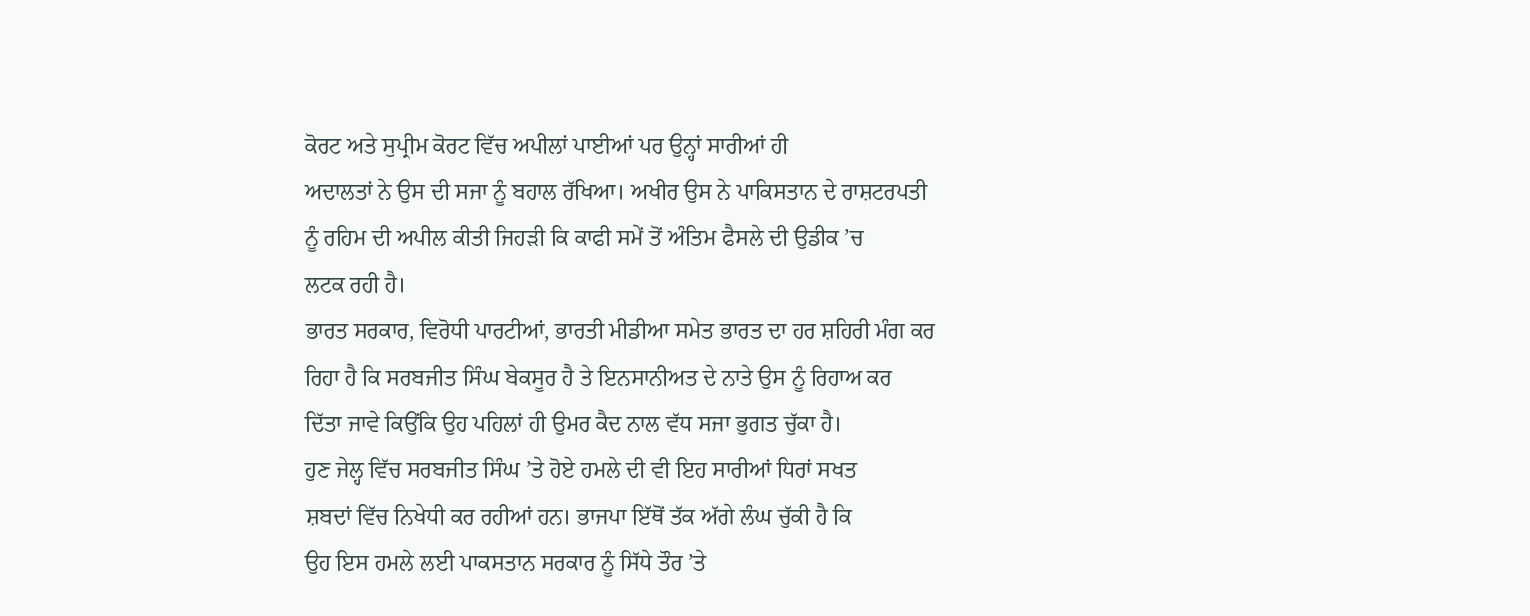ਕੋਰਟ ਅਤੇ ਸੁਪ੍ਰੀਮ ਕੋਰਟ ਵਿੱਚ ਅਪੀਲਾਂ ਪਾਈਆਂ ਪਰ ਉਨ੍ਹਾਂ ਸਾਰੀਆਂ ਹੀ
ਅਦਾਲਤਾਂ ਨੇ ਉਸ ਦੀ ਸਜਾ ਨੂੰ ਬਹਾਲ ਰੱਖਿਆ। ਅਖੀਰ ਉਸ ਨੇ ਪਾਕਿਸਤਾਨ ਦੇ ਰਾਸ਼ਟਰਪਤੀ
ਨੂੰ ਰਹਿਮ ਦੀ ਅਪੀਲ ਕੀਤੀ ਜਿਹੜੀ ਕਿ ਕਾਫੀ ਸਮੇਂ ਤੋਂ ਅੰਤਿਮ ਫੈਸਲੇ ਦੀ ਉਡੀਕ ’ਚ
ਲਟਕ ਰਹੀ ਹੈ।
ਭਾਰਤ ਸਰਕਾਰ, ਵਿਰੋਧੀ ਪਾਰਟੀਆਂ, ਭਾਰਤੀ ਮੀਡੀਆ ਸਮੇਤ ਭਾਰਤ ਦਾ ਹਰ ਸ਼ਹਿਰੀ ਮੰਗ ਕਰ
ਰਿਹਾ ਹੈ ਕਿ ਸਰਬਜੀਤ ਸਿੰਘ ਬੇਕਸੂਰ ਹੈ ਤੇ ਇਨਸਾਨੀਅਤ ਦੇ ਨਾਤੇ ਉਸ ਨੂੰ ਰਿਹਾਅ ਕਰ
ਦਿੱਤਾ ਜਾਵੇ ਕਿਉਂਕਿ ਉਹ ਪਹਿਲਾਂ ਹੀ ਉਮਰ ਕੈਦ ਨਾਲ ਵੱਧ ਸਜਾ ਭੁਗਤ ਚੁੱਕਾ ਹੈ।
ਹੁਣ ਜੇਲ੍ਹ ਵਿੱਚ ਸਰਬਜੀਤ ਸਿੰਘ ’ਤੇ ਹੋਏ ਹਮਲੇ ਦੀ ਵੀ ਇਹ ਸਾਰੀਆਂ ਧਿਰਾਂ ਸਖਤ
ਸ਼ਬਦਾਂ ਵਿੱਚ ਨਿਖੇਧੀ ਕਰ ਰਹੀਆਂ ਹਨ। ਭਾਜਪਾ ਇੱਥੋਂ ਤੱਕ ਅੱਗੇ ਲੰਘ ਚੁੱਕੀ ਹੈ ਕਿ
ਉਹ ਇਸ ਹਮਲੇ ਲਈ ਪਾਕਸਤਾਨ ਸਰਕਾਰ ਨੂੰ ਸਿੱਧੇ ਤੌਰ ’ਤੇ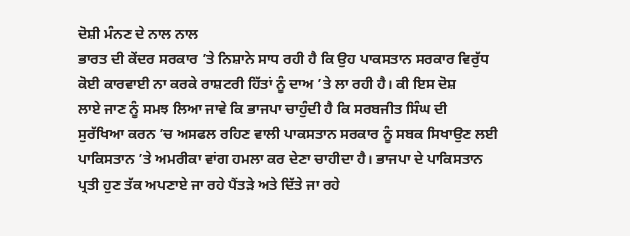ਦੋਸ਼ੀ ਮੰਨਣ ਦੇ ਨਾਲ ਨਾਲ
ਭਾਰਤ ਦੀ ਕੇਂਦਰ ਸਰਕਾਰ ’ਤੇ ਨਿਸ਼ਾਨੇ ਸਾਧ ਰਹੀ ਹੈ ਕਿ ਉਹ ਪਾਕਸਤਾਨ ਸਰਕਾਰ ਵਿਰੁੱਧ
ਕੋਈ ਕਾਰਵਾਈ ਨਾ ਕਰਕੇ ਰਾਸ਼ਟਰੀ ਹਿੱਤਾਂ ਨੂੰ ਦਾਅ ’ਤੇ ਲਾ ਰਹੀ ਹੈ। ਕੀ ਇਸ ਦੋਸ਼
ਲਾਏ ਜਾਣ ਨੂੰ ਸਮਝ ਲਿਆ ਜਾਵੇ ਕਿ ਭਾਜਪਾ ਚਾਹੁੰਦੀ ਹੈ ਕਿ ਸਰਬਜੀਤ ਸਿੰਘ ਦੀ
ਸੁਰੱਖਿਆ ਕਰਨ ’ਚ ਅਸਫਲ ਰਹਿਣ ਵਾਲੀ ਪਾਕਸਤਾਨ ਸਰਕਾਰ ਨੂੰ ਸਬਕ ਸਿਖਾਉਣ ਲਈ
ਪਾਕਿਸਤਾਨ ’ਤੇ ਅਮਰੀਕਾ ਵਾਂਗ ਹਮਲਾ ਕਰ ਦੇਣਾ ਚਾਹੀਦਾ ਹੈ। ਭਾਜਪਾ ਦੇ ਪਾਕਿਸਤਾਨ
ਪ੍ਰਤੀ ਹੁਣ ਤੱਕ ਅਪਣਾਏ ਜਾ ਰਹੇ ਪੈਂਤੜੇ ਅਤੇ ਦਿੱਤੇ ਜਾ ਰਹੇ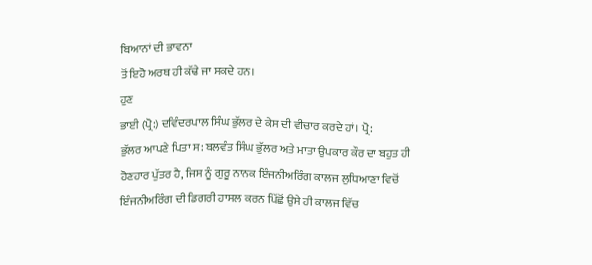ਬਿਆਨਾਂ ਦੀ ਭਾਵਨਾ
ਤੋਂ ਇਹੋ ਅਰਥ ਹੀ ਕੱਢੇ ਜਾ ਸਕਦੇ ਹਨ।
ਹੁਣ
ਭਾਈ (ਪ੍ਰੋ:) ਦਵਿੰਦਰਪਾਲ ਸਿੰਘ ਭੁੱਲਰ ਦੇ ਕੇਸ ਦੀ ਵੀਚਾਰ ਕਰਦੇ ਹਾਂ। ਪ੍ਰੋ:
ਭੁੱਲਰ ਆਪਣੇ ਪਿਤਾ ਸ: ਬਲਵੰਤ ਸਿੰਘ ਭੁੱਲਰ ਅਤੇ ਮਾਤਾ ਉਪਕਾਰ ਕੌਰ ਦਾ ਬਹੁਤ ਹੀ
ਹੋਣਹਾਰ ਪੁੱਤਰ ਹੈ, ਜਿਸ ਨੂੰ ਗੁਰੂ ਨਾਨਕ ਇੰਜਨੀਅਰਿੰਗ ਕਾਲਜ ਲੁਧਿਆਣਾ ਵਿਚੋਂ
ਇੰਜਨੀਅਰਿੰਗ ਦੀ ਡਿਗਰੀ ਹਾਸਲ ਕਰਨ ਪਿੱਛੋਂ ਉਸੇ ਹੀ ਕਾਲਜ ਵਿੱਚ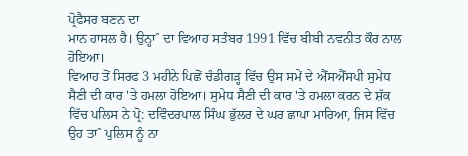ਪ੍ਰੋਫੈਸਰ ਬਣਨ ਦਾ
ਮਾਨ ਹਾਸਲ ਹੈ। ਉਨ੍ਹਾˆ ਦਾ ਵਿਆਹ ਸਤੰਬਰ 1991 ਵਿੱਚ ਬੀਬੀ ਨਵਨੀਤ ਕੌਰ ਨਾਲ ਹੋਇਆ।
ਵਿਆਹ ਤੋਂ ਸਿਰਫ 3 ਮਹੀਨੇ ਪਿਛੋਂ ਚੰਡੀਗੜ੍ਹ ਵਿੱਚ ਉਸ ਸਮੇਂ ਦੇ ਐੱਸਐੱਸਪੀ ਸੁਮੇਧ
ਸੈਣੀ ਦੀ ਕਾਰ 'ਤੇ ਹਮਲਾ ਹੋਇਆ। ਸੁਮੇਧ ਸੈਣੀ ਦੀ ਕਾਰ 'ਤੇ ਹਮਲਾ ਕਰਨ ਦੇ ਸ਼ੱਕ
ਵਿੱਚ ਪਲਿਸ ਨੇ ਪ੍ਰੋ: ਦਵਿੰਦਰਪਾਲ ਸਿੰਘ ਭੁੱਲਰ ਦੇ ਘਰ ਛਾਪਾ ਮਾਰਿਆ, ਜਿਸ ਵਿੱਚ
ਉਹ ਤਾˆ ਪੁਲਿਸ ਨੂੰ ਨਾ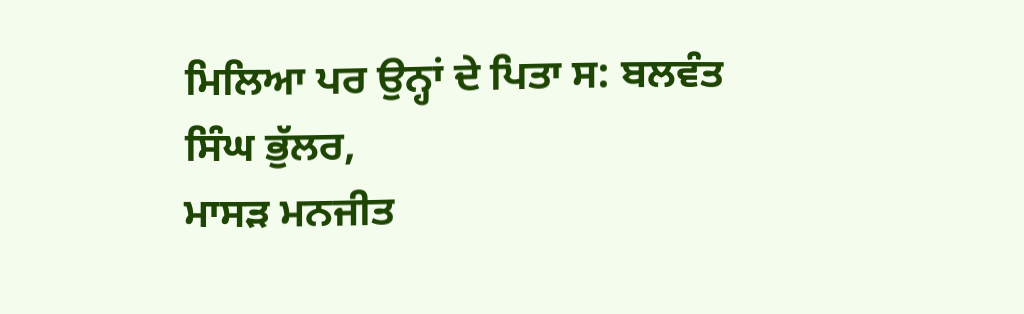ਮਿਲਿਆ ਪਰ ਉਨ੍ਹਾਂ ਦੇ ਪਿਤਾ ਸ: ਬਲਵੰਤ ਸਿੰਘ ਭੁੱਲਰ,
ਮਾਸੜ ਮਨਜੀਤ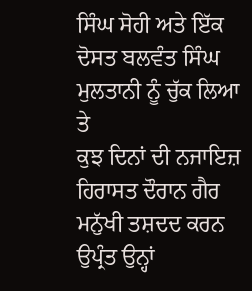ਸਿੰਘ ਸੋਹੀ ਅਤੇ ਇੱਕ ਦੋਸਤ ਬਲਵੰਤ ਸਿੰਘ ਮੁਲਤਾਨੀ ਨੂੰ ਚੁੱਕ ਲਿਆ ਤੇ
ਕੁਝ ਦਿਨਾਂ ਦੀ ਨਜਾਇਜ਼ ਹਿਰਾਸਤ ਦੌਰਾਨ ਗੈਰ ਮਨੁੱਖੀ ਤਸ਼ਦਦ ਕਰਨ ਉਪ੍ਰੰਤ ਉਨ੍ਹਾਂ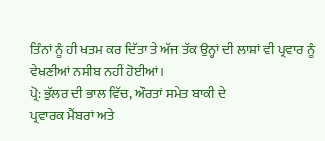ਤਿੰਨਾਂ ਨੂੰ ਹੀ ਖਤਮ ਕਰ ਦਿੱਤਾ ਤੇ ਅੱਜ ਤੱਕ ਉਨ੍ਹਾਂ ਦੀ ਲਾਸ਼ਾਂ ਵੀ ਪ੍ਰਵਾਰ ਨੂੰ
ਵੇਖਣੀਆਂ ਨਸੀਬ ਨਹੀਂ ਹੋਈਆਂ।
ਪ੍ਰੋ: ਭੁੱਲਰ ਦੀ ਭਾਲ ਵਿੱਚ, ਔਰਤਾਂ ਸਮੇਤ ਬਾਕੀ ਦੇ
ਪ੍ਰਵਾਰਕ ਮੈਂਬਰਾਂ ਅਤੇ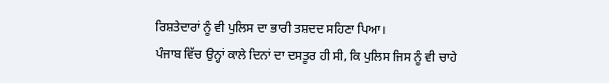ਰਿਸ਼ਤੇਦਾਰਾਂ ਨੂੰ ਵੀ ਪੁਲਿਸ ਦਾ ਭਾਰੀ ਤਸ਼ਦਦ ਸਹਿਣਾ ਪਿਆ।
ਪੰਜਾਬ ਵਿੱਚ ਉਨ੍ਹਾਂ ਕਾਲੇ ਦਿਨਾਂ ਦਾ ਦਸਤੂਰ ਹੀ ਸੀ, ਕਿ ਪੁਲਿਸ ਜਿਸ ਨੂੰ ਵੀ ਚਾਹੇ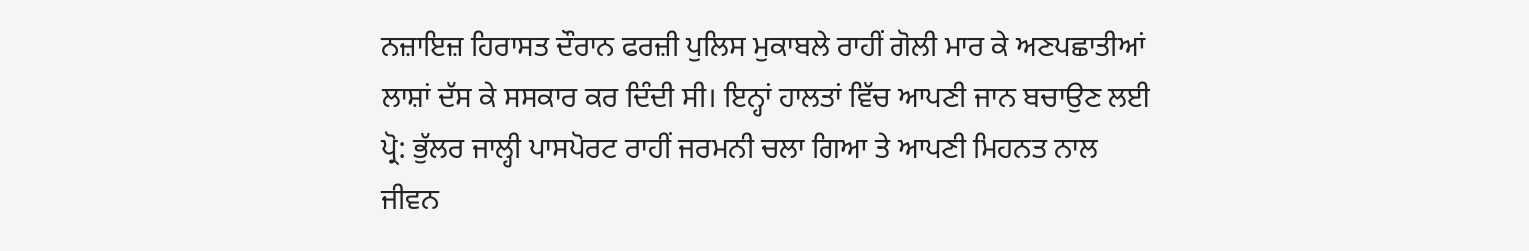ਨਜ਼ਾਇਜ਼ ਹਿਰਾਸਤ ਦੌਰਾਨ ਫਰਜ਼ੀ ਪੁਲਿਸ ਮੁਕਾਬਲੇ ਰਾਹੀਂ ਗੋਲੀ ਮਾਰ ਕੇ ਅਣਪਛਾਤੀਆਂ
ਲਾਸ਼ਾਂ ਦੱਸ ਕੇ ਸਸਕਾਰ ਕਰ ਦਿੰਦੀ ਸੀ। ਇਨ੍ਹਾਂ ਹਾਲਤਾਂ ਵਿੱਚ ਆਪਣੀ ਜਾਨ ਬਚਾਉਣ ਲਈ
ਪ੍ਰੋ: ਭੁੱਲਰ ਜਾਲ੍ਹੀ ਪਾਸਪੋਰਟ ਰਾਹੀਂ ਜਰਮਨੀ ਚਲਾ ਗਿਆ ਤੇ ਆਪਣੀ ਮਿਹਨਤ ਨਾਲ
ਜੀਵਨ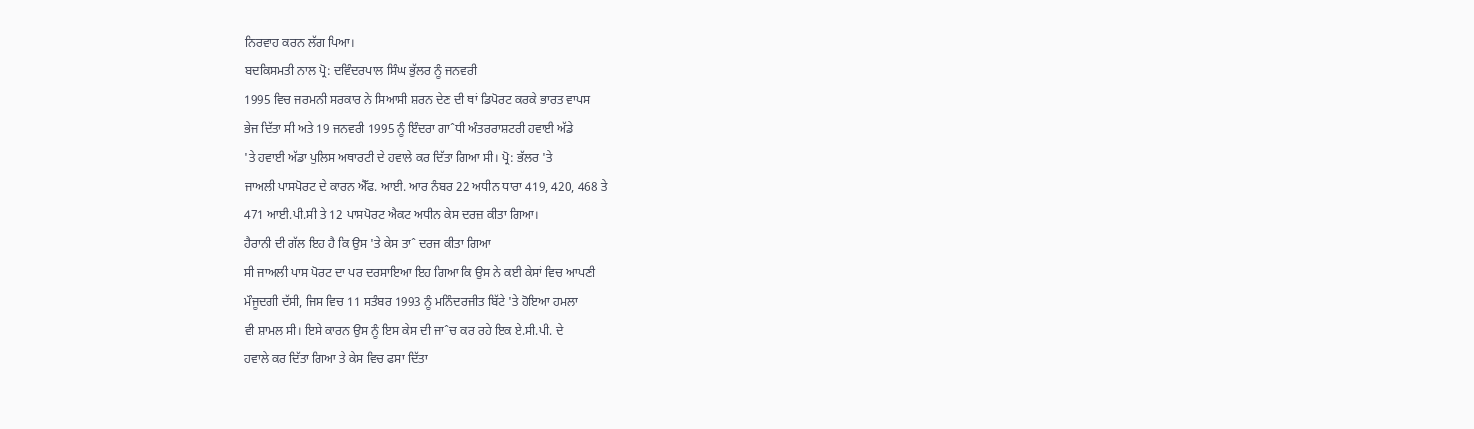ਨਿਰਵਾਹ ਕਰਨ ਲੱਗ ਪਿਆ।
ਬਦਕਿਸਮਤੀ ਨਾਲ ਪ੍ਰੋ: ਦਵਿੰਦਰਪਾਲ ਸਿੰਘ ਭੁੱਲਰ ਨੂੰ ਜਨਵਰੀ
1995 ਵਿਚ ਜਰਮਨੀ ਸਰਕਾਰ ਨੇ ਸਿਆਸੀ ਸ਼ਰਨ ਦੇਣ ਦੀ ਥਾਂ ਡਿਪੋਰਟ ਕਰਕੇ ਭਾਰਤ ਵਾਪਸ
ਭੇਜ ਦਿੱਤਾ ਸੀ ਅਤੇ 19 ਜਨਵਰੀ 1995 ਨੂੰ ਇੰਦਰਾ ਗਾˆਧੀ ਅੰਤਰਰਾਸ਼ਟਰੀ ਹਵਾਈ ਅੱਡੇ
'ਤੇ ਹਵਾਈ ਅੱਡਾ ਪੁਲਿਸ ਅਥਾਰਟੀ ਦੇ ਹਵਾਲੇ ਕਰ ਦਿੱਤਾ ਗਿਆ ਸੀ। ਪ੍ਰੋ: ਭੱਲਰ 'ਤੇ
ਜਾਅਲੀ ਪਾਸਪੋਰਟ ਦੇ ਕਾਰਨ ਐੱਫ. ਆਈ. ਆਰ ਨੰਬਰ 22 ਅਧੀਨ ਧਾਰਾ 419, 420, 468 ਤੇ
471 ਆਈ.ਪੀ.ਸੀ ਤੇ 12 ਪਾਸਪੋਰਟ ਐਕਟ ਅਧੀਨ ਕੇਸ ਦਰਜ਼ ਕੀਤਾ ਗਿਆ।
ਹੈਰਾਨੀ ਦੀ ਗੱਲ ਇਹ ਹੈ ਕਿ ਉਸ 'ਤੇ ਕੇਸ ਤਾˆ ਦਰਜ ਕੀਤਾ ਗਿਆ
ਸੀ ਜਾਅਲੀ ਪਾਸ ਪੋਰਟ ਦਾ ਪਰ ਦਰਸਾਇਆ ਇਹ ਗਿਆ ਕਿ ਉਸ ਨੇ ਕਈ ਕੇਸਾਂ ਵਿਚ ਆਪਣੀ
ਮੌਜੂਦਗੀ ਦੱਸੀ, ਜਿਸ ਵਿਚ 11 ਸਤੰਬਰ 1993 ਨੂੰ ਮਨਿੰਦਰਜੀਤ ਬਿੱਟੇ 'ਤੇ ਹੋਇਆ ਹਮਲਾ
ਵੀ ਸ਼ਾਮਲ ਸੀ। ਇਸੇ ਕਾਰਨ ਉਸ ਨੂੰ ਇਸ ਕੇਸ ਦੀ ਜਾˆਚ ਕਰ ਰਹੇ ਇਕ ਏ.ਸੀ.ਪੀ. ਦੇ
ਹਵਾਲੇ ਕਰ ਦਿੱਤਾ ਗਿਆ ਤੇ ਕੇਸ ਵਿਚ ਫਸਾ ਦਿੱਤਾ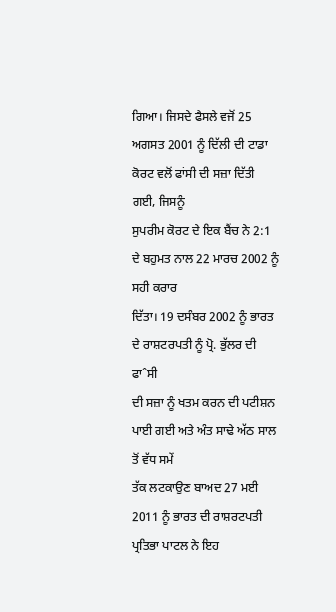ਗਿਆ। ਜਿਸਦੇ ਫੈਸਲੇ ਵਜੋਂ 25
ਅਗਸਤ 2001 ਨੂੰ ਦਿੱਲੀ ਦੀ ਟਾਡਾ ਕੋਰਟ ਵਲੋਂ ਫਾਂਸੀ ਦੀ ਸਜ਼ਾ ਦਿੱਤੀ ਗਈ, ਜਿਸਨੂੰ
ਸੁਪਰੀਮ ਕੋਰਟ ਦੇ ਇਕ ਬੈਂਚ ਨੇ 2:1 ਦੇ ਬਹੁਮਤ ਨਾਲ 22 ਮਾਰਚ 2002 ਨੂੰ ਸਹੀ ਕਰਾਰ
ਦਿੱਤਾ। 19 ਦਸੰਬਰ 2002 ਨੂੰ ਭਾਰਤ ਦੇ ਰਾਸ਼ਟਰਪਤੀ ਨੂੰ ਪ੍ਰੋ. ਭੁੱਲਰ ਦੀ ਫਾˆਸੀ
ਦੀ ਸਜ਼ਾ ਨੂੰ ਖਤਮ ਕਰਨ ਦੀ ਪਟੀਸ਼ਨ ਪਾਈ ਗਈ ਅਤੇ ਅੰਤ ਸਾਢੇ ਅੱਠ ਸਾਲ ਤੋਂ ਵੱਧ ਸਮੇਂ
ਤੱਕ ਲਟਕਾਉਣ ਬਾਅਦ 27 ਮਈ 2011 ਨੂੰ ਭਾਰਤ ਦੀ ਰਾਸ਼ਰਟਪਤੀ ਪ੍ਰਤਿਭਾ ਪਾਟਲ ਨੇ ਇਹ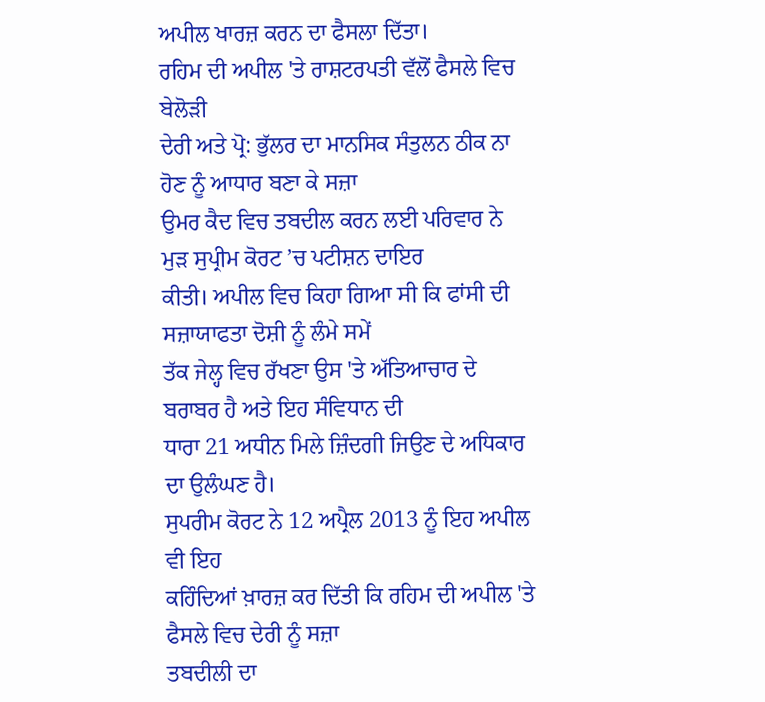ਅਪੀਲ ਖਾਰਜ਼ ਕਰਨ ਦਾ ਫੈਸਲਾ ਦਿੱਤਾ।
ਰਹਿਮ ਦੀ ਅਪੀਲ 'ਤੇ ਰਾਸ਼ਟਰਪਤੀ ਵੱਲੋਂ ਫੈਸਲੇ ਵਿਚ ਬੇਲੋੜੀ
ਦੇਰੀ ਅਤੇ ਪ੍ਰੋ: ਭੁੱਲਰ ਦਾ ਮਾਨਸਿਕ ਸੰਤੁਲਨ ਠੀਕ ਨਾ ਹੋਣ ਨੂੰ ਆਧਾਰ ਬਣਾ ਕੇ ਸਜ਼ਾ
ਉਮਰ ਕੈਦ ਵਿਚ ਤਬਦੀਲ ਕਰਨ ਲਈ ਪਰਿਵਾਰ ਨੇ ਮੁੜ ਸੁਪ੍ਰੀਮ ਕੋਰਟ ’ਚ ਪਟੀਸ਼ਨ ਦਾਇਰ
ਕੀਤੀ। ਅਪੀਲ ਵਿਚ ਕਿਹਾ ਗਿਆ ਸੀ ਕਿ ਫਾਂਸੀ ਦੀ ਸਜ਼ਾਯਾਫਤਾ ਦੋਸ਼ੀ ਨੂੰ ਲੰਮੇ ਸਮੇਂ
ਤੱਕ ਜੇਲ੍ਹ ਵਿਚ ਰੱਖਣਾ ਉਸ 'ਤੇ ਅੱਤਿਆਚਾਰ ਦੇ ਬਰਾਬਰ ਹੈ ਅਤੇ ਇਹ ਸੰਵਿਧਾਨ ਦੀ
ਧਾਰਾ 21 ਅਧੀਨ ਮਿਲੇ ਜ਼ਿੰਦਗੀ ਜਿਉਣ ਦੇ ਅਧਿਕਾਰ ਦਾ ਉਲੰਘਣ ਹੈ।
ਸੁਪਰੀਮ ਕੋਰਟ ਨੇ 12 ਅਪ੍ਰੈਲ 2013 ਨੂੰ ਇਹ ਅਪੀਲ ਵੀ ਇਹ
ਕਹਿੰਦਿਆਂ ਖ਼ਾਰਜ਼ ਕਰ ਦਿੱਤੀ ਕਿ ਰਹਿਮ ਦੀ ਅਪੀਲ 'ਤੇ ਫੈਸਲੇ ਵਿਚ ਦੇਰੀ ਨੂੰ ਸਜ਼ਾ
ਤਬਦੀਲੀ ਦਾ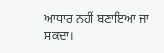ਆਧਾਰ ਨਹੀਂ ਬਣਾਇਆ ਜਾ ਸਕਦਾ।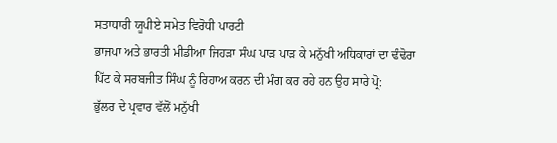ਸਤਾਧਾਰੀ ਯੂਪੀਏ ਸਮੇਤ ਵਿਰੋਧੀ ਪਾਰਟੀ
ਭਾਜਪਾ ਅਤੇ ਭਾਰਤੀ ਮੀਡੀਆ ਜਿਹੜਾ ਸੰਘ ਪਾੜ ਪਾੜ ਕੇ ਮਨੁੱਖੀ ਅਧਿਕਾਰਾਂ ਦਾ ਢੰਢੋਰਾ
ਪਿੱਟ ਕੇ ਸਰਬਜੀਤ ਸਿੰਘ ਨੂੰ ਰਿਹਾਅ ਕਰਨ ਦੀ ਮੰਗ ਕਰ ਰਹੇ ਹਨ ਉਹ ਸਾਰੇ ਪ੍ਰੋ:
ਭੁੱਲਰ ਦੇ ਪ੍ਰਵਾਰ ਵੱਲੋਂ ਮਨੁੱਖੀ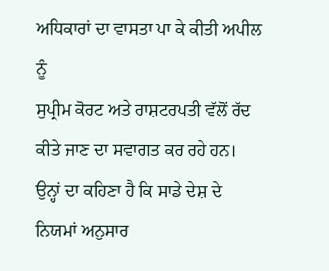ਅਧਿਕਾਰਾਂ ਦਾ ਵਾਸਤਾ ਪਾ ਕੇ ਕੀਤੀ ਅਪੀਲ ਨੂੰ
ਸੁਪ੍ਰੀਮ ਕੋਰਟ ਅਤੇ ਰਾਸ਼ਟਰਪਤੀ ਵੱਲੋਂ ਰੱਦ ਕੀਤੇ ਜਾਣ ਦਾ ਸਵਾਗਤ ਕਰ ਰਹੇ ਹਨ।
ਉਨ੍ਹਾਂ ਦਾ ਕਹਿਣਾ ਹੈ ਕਿ ਸਾਡੇ ਦੇਸ਼ ਦੇ ਨਿਯਮਾਂ ਅਨੁਸਾਰ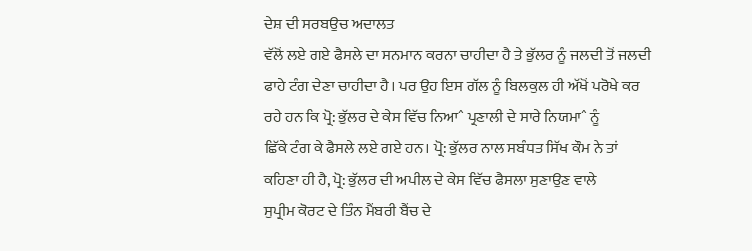ਦੇਸ਼ ਦੀ ਸਰਬਉਚ ਅਦਾਲਤ
ਵੱਲੋਂ ਲਏ ਗਏ ਫੈਸਲੇ ਦਾ ਸਨਮਾਨ ਕਰਨਾ ਚਾਹੀਦਾ ਹੈ ਤੇ ਭੁੱਲਰ ਨੂੰ ਜਲਦੀ ਤੋਂ ਜਲਦੀ
ਫਾਹੇ ਟੰਗ ਦੇਣਾ ਚਾਹੀਦਾ ਹੈ। ਪਰ ਉਹ ਇਸ ਗੱਲ ਨੂੰ ਬਿਲਕੁਲ ਹੀ ਅੱਖੋਂ ਪਰੋਖੇ ਕਰ
ਰਹੇ ਹਨ ਕਿ ਪ੍ਰੋ: ਭੁੱਲਰ ਦੇ ਕੇਸ ਵਿੱਚ ਨਿਆˆ ਪ੍ਰਣਾਲੀ ਦੇ ਸਾਰੇ ਨਿਯਮਾˆ ਨੂੰ
ਛਿੱਕੇ ਟੰਗ ਕੇ ਫੈਸਲੇ ਲਏ ਗਏ ਹਨ। ਪ੍ਰੋ: ਭੁੱਲਰ ਨਾਲ ਸਬੰਧਤ ਸਿੱਖ ਕੌਮ ਨੇ ਤਾਂ
ਕਹਿਣਾ ਹੀ ਹੈ, ਪ੍ਰੋ: ਭੁੱਲਰ ਦੀ ਅਪੀਲ ਦੇ ਕੇਸ ਵਿੱਚ ਫੈਸਲਾ ਸੁਣਾਉਣ ਵਾਲੇ
ਸੁਪ੍ਰੀਮ ਕੋਰਟ ਦੇ ਤਿੰਨ ਮੈਂਬਰੀ ਬੈਂਚ ਦੇ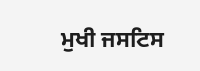ਮੁਖੀ ਜਸਟਿਸ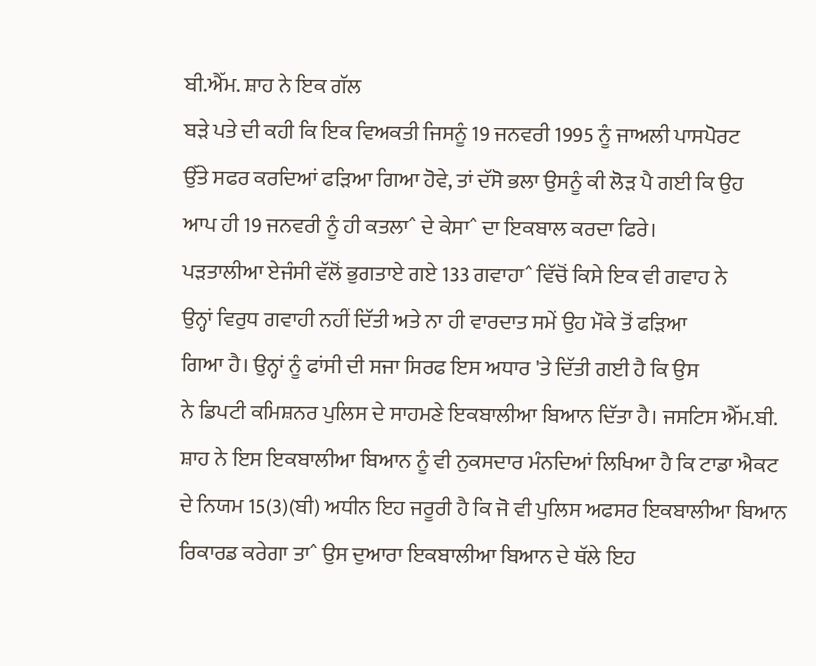ਬੀ.ਐੱਮ. ਸ਼ਾਹ ਨੇ ਇਕ ਗੱਲ
ਬੜੇ ਪਤੇ ਦੀ ਕਹੀ ਕਿ ਇਕ ਵਿਅਕਤੀ ਜਿਸਨੂੰ 19 ਜਨਵਰੀ 1995 ਨੂੰ ਜਾਅਲੀ ਪਾਸਪੋਰਟ
ਉੱਤੇ ਸਫਰ ਕਰਦਿਆਂ ਫੜਿਆ ਗਿਆ ਹੋਵੇ, ਤਾਂ ਦੱਸੋ ਭਲਾ ਉਸਨੂੰ ਕੀ ਲੋੜ ਪੈ ਗਈ ਕਿ ਉਹ
ਆਪ ਹੀ 19 ਜਨਵਰੀ ਨੂੰ ਹੀ ਕਤਲਾˆ ਦੇ ਕੇਸਾˆ ਦਾ ਇਕਬਾਲ ਕਰਦਾ ਫਿਰੇ।
ਪੜਤਾਲੀਆ ਏਜੰਸੀ ਵੱਲੋਂ ਭੁਗਤਾਏ ਗਏ 133 ਗਵਾਹਾˆ ਵਿੱਚੋਂ ਕਿਸੇ ਇਕ ਵੀ ਗਵਾਹ ਨੇ
ਉਨ੍ਹਾਂ ਵਿਰੁਧ ਗਵਾਹੀ ਨਹੀਂ ਦਿੱਤੀ ਅਤੇ ਨਾ ਹੀ ਵਾਰਦਾਤ ਸਮੇਂ ਉਹ ਮੌਕੇ ਤੋਂ ਫੜਿਆ
ਗਿਆ ਹੈ। ਉਨ੍ਹਾਂ ਨੂੰ ਫਾਂਸੀ ਦੀ ਸਜਾ ਸਿਰਫ ਇਸ ਅਧਾਰ 'ਤੇ ਦਿੱਤੀ ਗਈ ਹੈ ਕਿ ਉਸ
ਨੇ ਡਿਪਟੀ ਕਮਿਸ਼ਨਰ ਪੁਲਿਸ ਦੇ ਸਾਹਮਣੇ ਇਕਬਾਲੀਆ ਬਿਆਨ ਦਿੱਤਾ ਹੈ। ਜਸਟਿਸ ਐੱਮ.ਬੀ.
ਸ਼ਾਹ ਨੇ ਇਸ ਇਕਬਾਲੀਆ ਬਿਆਨ ਨੂੰ ਵੀ ਨੁਕਸਦਾਰ ਮੰਨਦਿਆਂ ਲਿਖਿਆ ਹੈ ਕਿ ਟਾਡਾ ਐਕਟ
ਦੇ ਨਿਯਮ 15(3)(ਬੀ) ਅਧੀਨ ਇਹ ਜਰੂਰੀ ਹੈ ਕਿ ਜੋ ਵੀ ਪੁਲਿਸ ਅਫਸਰ ਇਕਬਾਲੀਆ ਬਿਆਨ
ਰਿਕਾਰਡ ਕਰੇਗਾ ਤਾˆ ਉਸ ਦੁਆਰਾ ਇਕਬਾਲੀਆ ਬਿਆਨ ਦੇ ਥੱਲੇ ਇਹ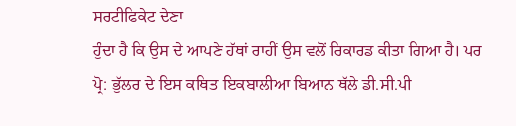ਸਰਟੀਫਿਕੇਟ ਦੇਣਾ
ਹੁੰਦਾ ਹੈ ਕਿ ਉਸ ਦੇ ਆਪਣੇ ਹੱਥਾਂ ਰਾਹੀਂ ਉਸ ਵਲੋਂ ਰਿਕਾਰਡ ਕੀਤਾ ਗਿਆ ਹੈ। ਪਰ
ਪ੍ਰੋ: ਭੁੱਲਰ ਦੇ ਇਸ ਕਥਿਤ ਇਕਬਾਲੀਆ ਬਿਆਨ ਥੱਲੇ ਡੀ.ਸੀ.ਪੀ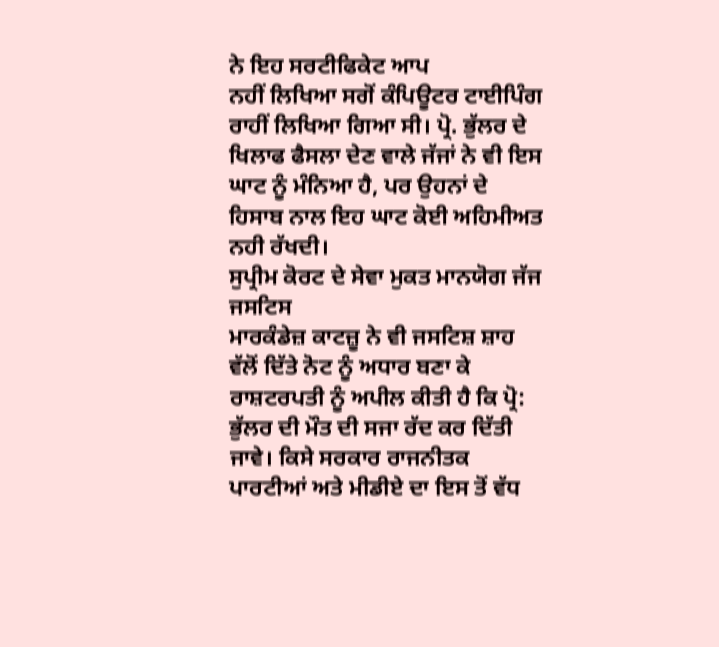ਨੇ ਇਹ ਸਰਟੀਫਿਕੇਟ ਆਪ
ਨਹੀਂ ਲਿਖਿਆ ਸਗੋਂ ਕੰਪਿਊਟਰ ਟਾਈਪਿੰਗ ਰਾਹੀਂ ਲਿਖਿਆ ਗਿਆ ਸੀ। ਪ੍ਰੋ. ਭੁੱਲਰ ਦੇ
ਖਿਲਾਫ ਫੈਸਲਾ ਦੇਣ ਵਾਲੇ ਜੱਜਾਂ ਨੇ ਵੀ ਇਸ ਘਾਟ ਨੂੰ ਮੰਨਿਆ ਹੈ, ਪਰ ਉਹਨਾਂ ਦੇ
ਹਿਸਾਬ ਨਾਲ ਇਹ ਘਾਟ ਕੋਈ ਅਹਿਮੀਅਤ ਨਹੀ ਰੱਖਦੀ।
ਸੁਪ੍ਰੀਮ ਕੋਰਟ ਦੇ ਸੇਵਾ ਮੁਕਤ ਮਾਨਯੋਗ ਜੱਜ ਜਸਟਿਸ
ਮਾਰਕੰਡੇਜ਼ ਕਾਟਜ਼ੂ ਨੇ ਵੀ ਜਸਟਿਸ਼ ਸ਼ਾਹ ਵੱਲੋਂ ਦਿੱਤੇ ਨੋਟ ਨੂੰ ਅਧਾਰ ਬਣਾ ਕੇ
ਰਾਸ਼ਟਰਪਤੀ ਨੂੰ ਅਪੀਲ ਕੀਤੀ ਹੈ ਕਿ ਪ੍ਰੋ: ਭੁੱਲਰ ਦੀ ਮੌਤ ਦੀ ਸਜਾ ਰੱਦ ਕਰ ਦਿੱਤੀ
ਜਾਵੇ। ਕਿਸੇ ਸਰਕਾਰ ਰਾਜਨੀਤਕ ਪਾਰਟੀਆਂ ਅਤੇ ਮੀਡੀਏ ਦਾ ਇਸ ਤੋਂ ਵੱਧ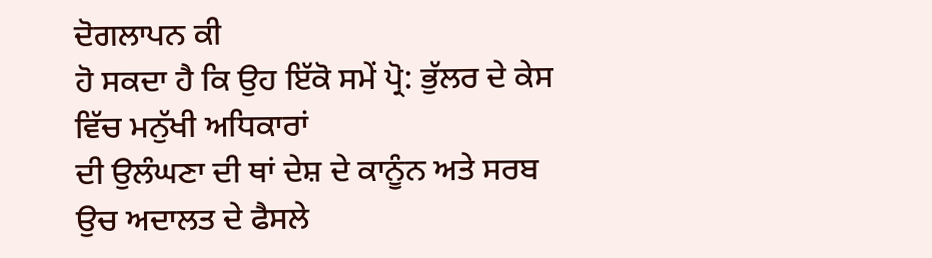ਦੋਗਲਾਪਨ ਕੀ
ਹੋ ਸਕਦਾ ਹੈ ਕਿ ਉਹ ਇੱਕੋ ਸਮੇਂ ਪ੍ਰੋ: ਭੁੱਲਰ ਦੇ ਕੇਸ ਵਿੱਚ ਮਨੁੱਖੀ ਅਧਿਕਾਰਾਂ
ਦੀ ਉਲੰਘਣਾ ਦੀ ਥਾਂ ਦੇਸ਼ ਦੇ ਕਾਨੂੰਨ ਅਤੇ ਸਰਬ ਉਚ ਅਦਾਲਤ ਦੇ ਫੈਸਲੇ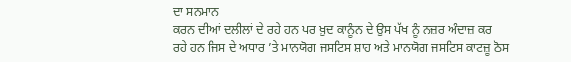ਦਾ ਸਨਮਾਨ
ਕਰਨ ਦੀਆਂ ਦਲੀਲਾਂ ਦੇ ਰਹੇ ਹਨ ਪਰ ਖ਼ੁਦ ਕਾਨੂੰਨ ਦੇ ਉਸ ਪੱਖ ਨੂੰ ਨਜ਼ਰ ਅੰਦਾਜ਼ ਕਰ
ਰਹੇ ਹਨ ਜਿਸ ਦੇ ਅਧਾਰ ’ਤੇ ਮਾਨਯੋਗ ਜਸਟਿਸ ਸ਼ਾਹ ਅਤੇ ਮਾਨਯੋਗ ਜਸਟਿਸ ਕਾਟਜ਼ੂ ਠੋਸ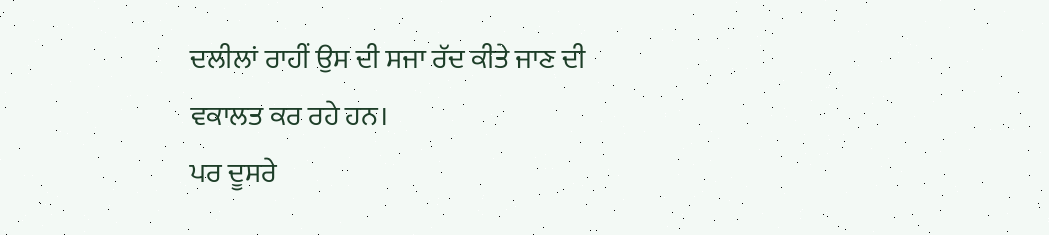ਦਲੀਲਾਂ ਰਾਹੀਂ ਉਸ ਦੀ ਸਜਾ ਰੱਦ ਕੀਤੇ ਜਾਣ ਦੀ ਵਕਾਲਤ ਕਰ ਰਹੇ ਹਨ।
ਪਰ ਦੂਸਰੇ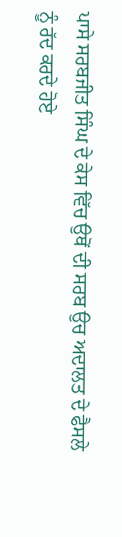ਪਾਸੇ ਸਰਬਜੀਤ ਸਿੰਘ ਦੇ ਕੇਸ ਵਿੱਚ ਉਥੋਂ ਦੀ ਸਰਬ ਉਚ ਅਦਾਲਤ ਦੇ ਫੈਸਲੇ
ਨੂੰ ਰੱਦ ਕਰਦੇ ਹੋਏ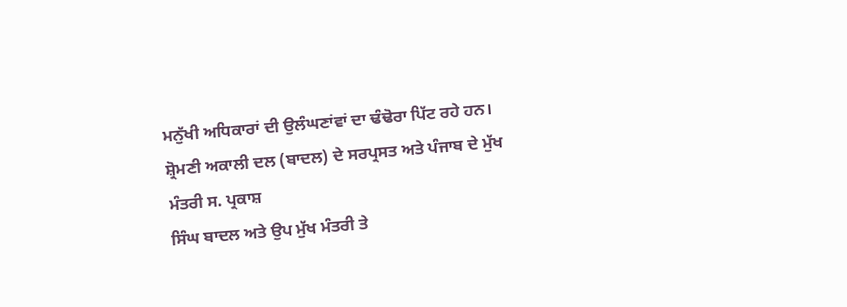ਮਨੁੱਖੀ ਅਧਿਕਾਰਾਂ ਦੀ ਉਲੰਘਣਾਂਵਾਂ ਦਾ ਢੰਢੋਰਾ ਪਿੱਟ ਰਹੇ ਹਨ।
ਸ਼੍ਰੋਮਣੀ ਅਕਾਲੀ ਦਲ (ਬਾਦਲ) ਦੇ ਸਰਪ੍ਰਸਤ ਅਤੇ ਪੰਜਾਬ ਦੇ ਮੁੱਖ ਮੰਤਰੀ ਸ. ਪ੍ਰਕਾਸ਼
ਸਿੰਘ ਬਾਦਲ ਅਤੇ ਉਪ ਮੁੱਖ ਮੰਤਰੀ ਤੇ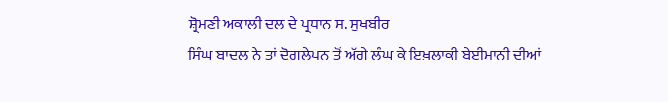ਸ਼੍ਰੋਮਣੀ ਅਕਾਲੀ ਦਲ ਦੇ ਪ੍ਰਧਾਨ ਸ. ਸੁਖਬੀਰ
ਸਿੰਘ ਬਾਦਲ ਨੇ ਤਾਂ ਦੋਗਲੇਪਨ ਤੋਂ ਅੱਗੇ ਲੰਘ ਕੇ ਇਖ਼ਲਾਕੀ ਬੇਈਮਾਨੀ ਦੀਆਂ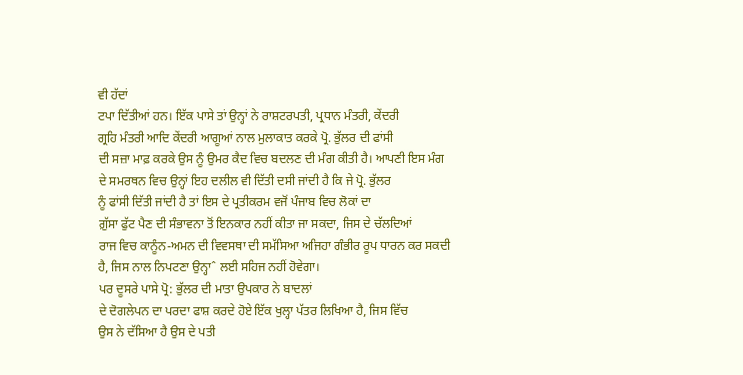ਵੀ ਹੱਦਾਂ
ਟਪਾ ਦਿੱਤੀਆਂ ਹਨ। ਇੱਕ ਪਾਸੇ ਤਾਂ ਉਨ੍ਹਾਂ ਨੇ ਰਾਸ਼ਟਰਪਤੀ, ਪ੍ਰਧਾਨ ਮੰਤਰੀ, ਕੇਂਦਰੀ
ਗ੍ਰਹਿ ਮੰਤਰੀ ਆਦਿ ਕੇਂਦਰੀ ਆਗੂਆਂ ਨਾਲ ਮੁਲਾਕਾਤ ਕਰਕੇ ਪ੍ਰੋ. ਭੁੱਲਰ ਦੀ ਫਾਂਸੀ
ਦੀ ਸਜ਼ਾ ਮਾਫ਼ ਕਰਕੇ ਉਸ ਨੂੰ ਉਮਰ ਕੈਦ ਵਿਚ ਬਦਲਣ ਦੀ ਮੰਗ ਕੀਤੀ ਹੈ। ਆਪਣੀ ਇਸ ਮੰਗ
ਦੇ ਸਮਰਥਨ ਵਿਚ ਉਨ੍ਹਾਂ ਇਹ ਦਲੀਲ ਵੀ ਦਿੱਤੀ ਦਸੀ ਜਾਂਦੀ ਹੈ ਕਿ ਜੇ ਪ੍ਰੋ. ਭੁੱਲਰ
ਨੂੰ ਫਾਂਸੀ ਦਿੱਤੀ ਜਾਂਦੀ ਹੈ ਤਾਂ ਇਸ ਦੇ ਪ੍ਰਤੀਕਰਮ ਵਜੋਂ ਪੰਜਾਬ ਵਿਚ ਲੋਕਾਂ ਦਾ
ਗ਼ੁੱਸਾ ਫੁੱਟ ਪੈਣ ਦੀ ਸੰਭਾਵਨਾ ਤੋਂ ਇਨਕਾਰ ਨਹੀਂ ਕੀਤਾ ਜਾ ਸਕਦਾ, ਜਿਸ ਦੇ ਚੱਲਦਿਆਂ
ਰਾਜ ਵਿਚ ਕਾਨੂੰਨ-ਅਮਨ ਦੀ ਵਿਵਸਥਾ ਦੀ ਸਮੱਸਿਆ ਅਜਿਹਾ ਗੰਭੀਰ ਰੂਪ ਧਾਰਨ ਕਰ ਸਕਦੀ
ਹੈ, ਜਿਸ ਨਾਲ ਨਿਪਟਣਾ ਉਨ੍ਹਾˆ ਲਈ ਸਹਿਜ ਨਹੀਂ ਹੋਵੇਗਾ।
ਪਰ ਦੂਸਰੇ ਪਾਸੇ ਪ੍ਰੋ: ਭੁੱਲਰ ਦੀ ਮਾਤਾ ਉਪਕਾਰ ਨੇ ਬਾਦਲਾਂ
ਦੇ ਦੋਗਲੇਪਨ ਦਾ ਪਰਦਾ ਫਾਸ਼ ਕਰਦੇ ਹੋਏ ਇੱਕ ਖੁਲ੍ਹਾ ਪੱਤਰ ਲਿਖਿਆ ਹੈ, ਜਿਸ ਵਿੱਚ
ਉਸ ਨੇ ਦੱਸਿਆ ਹੈ ਉਸ ਦੇ ਪਤੀ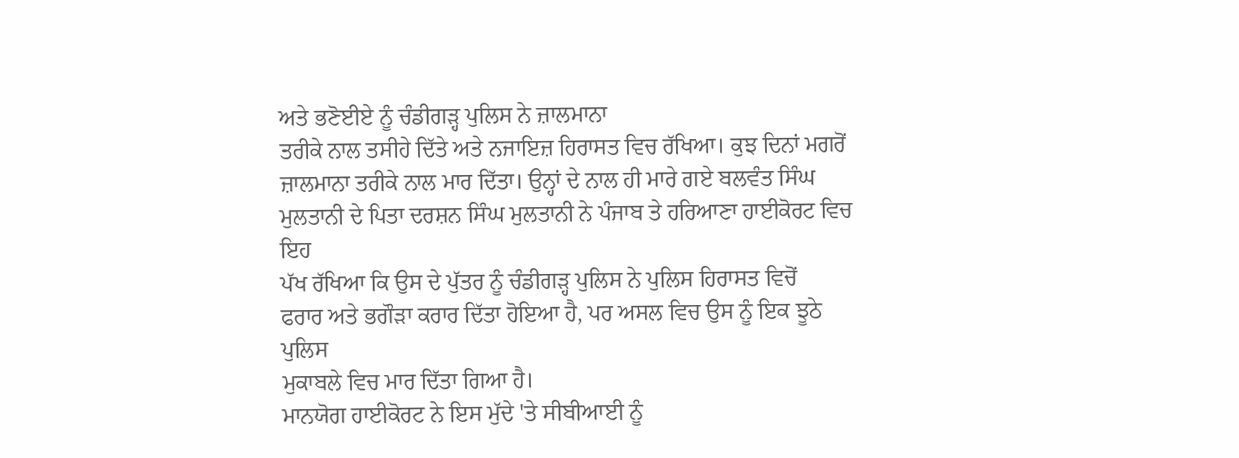ਅਤੇ ਭਣੋਈਏ ਨੂੰ ਚੰਡੀਗੜ੍ਹ ਪੁਲਿਸ ਨੇ ਜ਼ਾਲਮਾਨਾ
ਤਰੀਕੇ ਨਾਲ ਤਸੀਹੇ ਦਿੱਤੇ ਅਤੇ ਨਜਾਇਜ਼ ਹਿਰਾਸਤ ਵਿਚ ਰੱਖਿਆ। ਕੁਝ ਦਿਨਾਂ ਮਗਰੋਂ
ਜ਼ਾਲਮਾਨਾ ਤਰੀਕੇ ਨਾਲ ਮਾਰ ਦਿੱਤਾ। ਉਨ੍ਹਾਂ ਦੇ ਨਾਲ ਹੀ ਮਾਰੇ ਗਏ ਬਲਵੰਤ ਸਿੰਘ
ਮੁਲਤਾਨੀ ਦੇ ਪਿਤਾ ਦਰਸ਼ਨ ਸਿੰਘ ਮੁਲਤਾਨੀ ਨੇ ਪੰਜਾਬ ਤੇ ਹਰਿਆਣਾ ਹਾਈਕੋਰਟ ਵਿਚ ਇਹ
ਪੱਖ ਰੱਖਿਆ ਕਿ ਉਸ ਦੇ ਪੁੱਤਰ ਨੂੰ ਚੰਡੀਗੜ੍ਹ ਪੁਲਿਸ ਨੇ ਪੁਲਿਸ ਹਿਰਾਸਤ ਵਿਚੋਂ
ਫਰਾਰ ਅਤੇ ਭਗੌੜਾ ਕਰਾਰ ਦਿੱਤਾ ਹੋਇਆ ਹੈ, ਪਰ ਅਸਲ ਵਿਚ ਉਸ ਨੂੰ ਇਕ ਝੂਠੇ ਪੁਲਿਸ
ਮੁਕਾਬਲੇ ਵਿਚ ਮਾਰ ਦਿੱਤਾ ਗਿਆ ਹੈ।
ਮਾਨਯੋਗ ਹਾਈਕੋਰਟ ਨੇ ਇਸ ਮੁੱਦੇ 'ਤੇ ਸੀਬੀਆਈ ਨੂੰ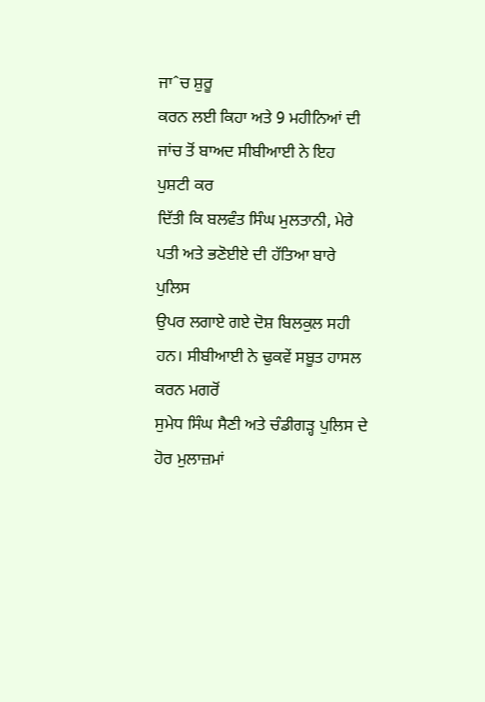ਜਾˆਚ ਸ਼ੁਰੂ
ਕਰਨ ਲਈ ਕਿਹਾ ਅਤੇ 9 ਮਹੀਨਿਆਂ ਦੀ ਜਾਂਚ ਤੋਂ ਬਾਅਦ ਸੀਬੀਆਈ ਨੇ ਇਹ ਪੁਸ਼ਟੀ ਕਰ
ਦਿੱਤੀ ਕਿ ਬਲਵੰਤ ਸਿੰਘ ਮੁਲਤਾਨੀ, ਮੇਰੇ ਪਤੀ ਅਤੇ ਭਣੋਈਏ ਦੀ ਹੱਤਿਆ ਬਾਰੇ ਪੁਲਿਸ
ਉਪਰ ਲਗਾਏ ਗਏ ਦੋਸ਼ ਬਿਲਕੁਲ ਸਹੀ ਹਨ। ਸੀਬੀਆਈ ਨੇ ਢੁਕਵੇਂ ਸਬੂਤ ਹਾਸਲ ਕਰਨ ਮਗਰੋਂ
ਸੁਮੇਧ ਸਿੰਘ ਸੈਣੀ ਅਤੇ ਚੰਡੀਗੜ੍ਹ ਪੁਲਿਸ ਦੇ ਹੋਰ ਮੁਲਾਜ਼ਮਾਂ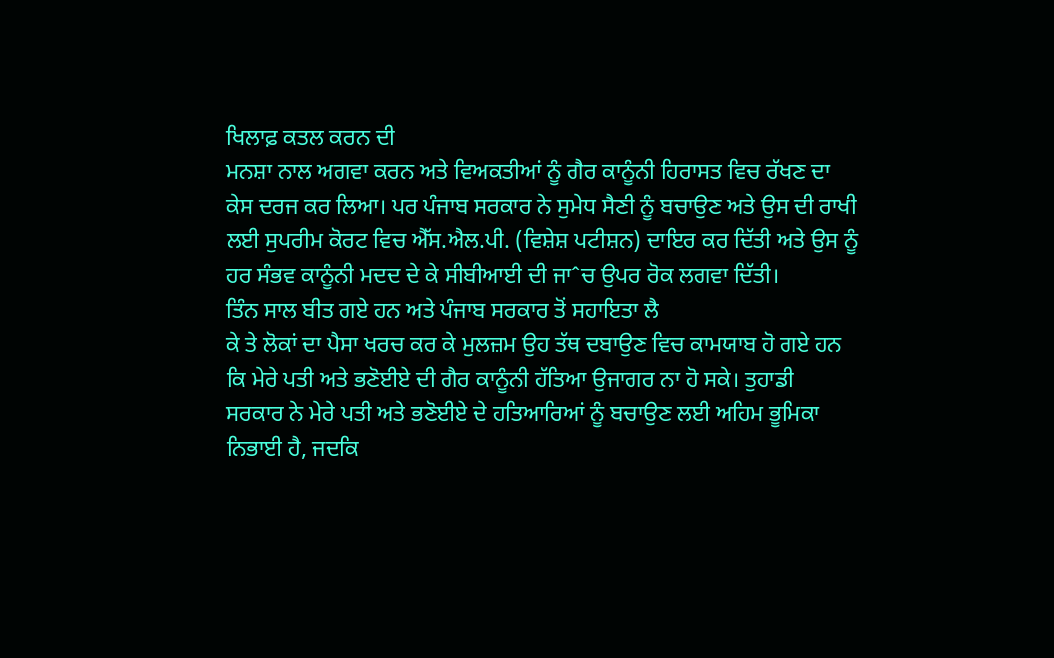ਖਿਲਾਫ਼ ਕਤਲ ਕਰਨ ਦੀ
ਮਨਸ਼ਾ ਨਾਲ ਅਗਵਾ ਕਰਨ ਅਤੇ ਵਿਅਕਤੀਆਂ ਨੂੰ ਗੈਰ ਕਾਨੂੰਨੀ ਹਿਰਾਸਤ ਵਿਚ ਰੱਖਣ ਦਾ
ਕੇਸ ਦਰਜ ਕਰ ਲਿਆ। ਪਰ ਪੰਜਾਬ ਸਰਕਾਰ ਨੇ ਸੁਮੇਧ ਸੈਣੀ ਨੂੰ ਬਚਾਉਣ ਅਤੇ ਉਸ ਦੀ ਰਾਖੀ
ਲਈ ਸੁਪਰੀਮ ਕੋਰਟ ਵਿਚ ਐੱਸ.ਐਲ.ਪੀ. (ਵਿਸ਼ੇਸ਼ ਪਟੀਸ਼ਨ) ਦਾਇਰ ਕਰ ਦਿੱਤੀ ਅਤੇ ਉਸ ਨੂੰ
ਹਰ ਸੰਭਵ ਕਾਨੂੰਨੀ ਮਦਦ ਦੇ ਕੇ ਸੀਬੀਆਈ ਦੀ ਜਾˆਚ ਉਪਰ ਰੋਕ ਲਗਵਾ ਦਿੱਤੀ।
ਤਿੰਨ ਸਾਲ ਬੀਤ ਗਏ ਹਨ ਅਤੇ ਪੰਜਾਬ ਸਰਕਾਰ ਤੋਂ ਸਹਾਇਤਾ ਲੈ
ਕੇ ਤੇ ਲੋਕਾਂ ਦਾ ਪੈਸਾ ਖਰਚ ਕਰ ਕੇ ਮੁਲਜ਼ਮ ਉਹ ਤੱਥ ਦਬਾਉਣ ਵਿਚ ਕਾਮਯਾਬ ਹੋ ਗਏ ਹਨ
ਕਿ ਮੇਰੇ ਪਤੀ ਅਤੇ ਭਣੋਈਏ ਦੀ ਗੈਰ ਕਾਨੂੰਨੀ ਹੱਤਿਆ ਉਜਾਗਰ ਨਾ ਹੋ ਸਕੇ। ਤੁਹਾਡੀ
ਸਰਕਾਰ ਨੇ ਮੇਰੇ ਪਤੀ ਅਤੇ ਭਣੋਈਏ ਦੇ ਹਤਿਆਰਿਆਂ ਨੂੰ ਬਚਾਉਣ ਲਈ ਅਹਿਮ ਭੂਮਿਕਾ
ਨਿਭਾਈ ਹੈ, ਜਦਕਿ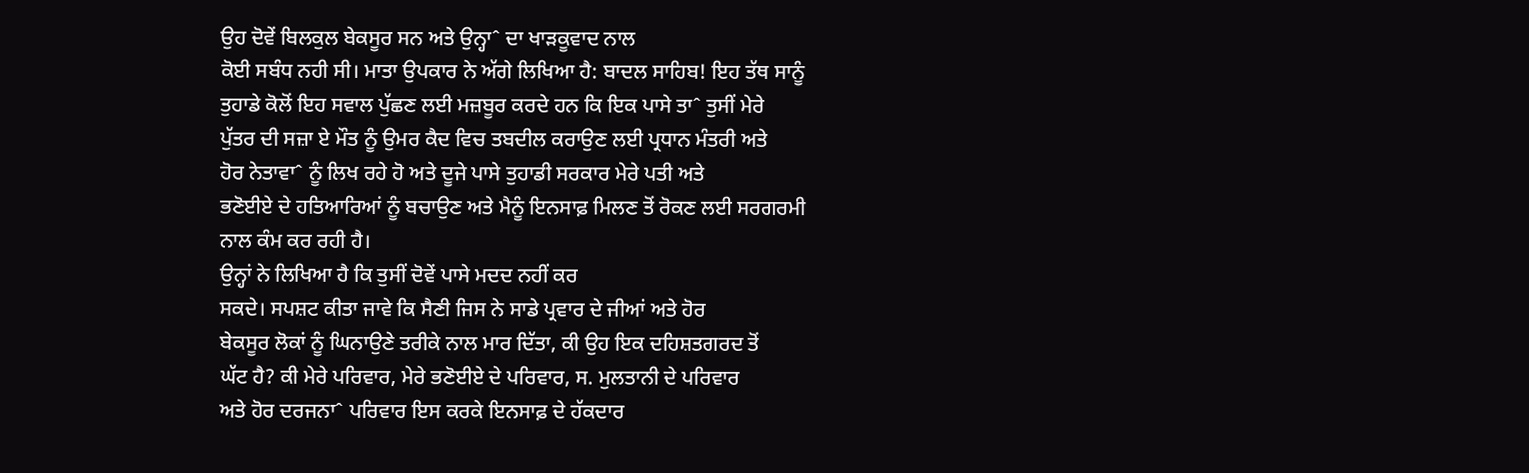ਉਹ ਦੋਵੇਂ ਬਿਲਕੁਲ ਬੇਕਸੂਰ ਸਨ ਅਤੇ ਉਨ੍ਹਾˆ ਦਾ ਖਾੜਕੂਵਾਦ ਨਾਲ
ਕੋਈ ਸਬੰਧ ਨਹੀ ਸੀ। ਮਾਤਾ ਉਪਕਾਰ ਨੇ ਅੱਗੇ ਲਿਖਿਆ ਹੈ: ਬਾਦਲ ਸਾਹਿਬ! ਇਹ ਤੱਥ ਸਾਨੂੰ
ਤੁਹਾਡੇ ਕੋਲੋਂ ਇਹ ਸਵਾਲ ਪੁੱਛਣ ਲਈ ਮਜ਼ਬੂਰ ਕਰਦੇ ਹਨ ਕਿ ਇਕ ਪਾਸੇ ਤਾˆ ਤੁਸੀਂ ਮੇਰੇ
ਪੁੱਤਰ ਦੀ ਸਜ਼ਾ ਏ ਮੌਤ ਨੂੰ ਉਮਰ ਕੈਦ ਵਿਚ ਤਬਦੀਲ ਕਰਾਉਣ ਲਈ ਪ੍ਰਧਾਨ ਮੰਤਰੀ ਅਤੇ
ਹੋਰ ਨੇਤਾਵਾˆ ਨੂੰ ਲਿਖ ਰਹੇ ਹੋ ਅਤੇ ਦੂਜੇ ਪਾਸੇ ਤੁਹਾਡੀ ਸਰਕਾਰ ਮੇਰੇ ਪਤੀ ਅਤੇ
ਭਣੋਈਏ ਦੇ ਹਤਿਆਰਿਆਂ ਨੂੰ ਬਚਾਉਣ ਅਤੇ ਮੈਨੂੰ ਇਨਸਾਫ਼ ਮਿਲਣ ਤੋਂ ਰੋਕਣ ਲਈ ਸਰਗਰਮੀ
ਨਾਲ ਕੰਮ ਕਰ ਰਹੀ ਹੈ।
ਉਨ੍ਹਾਂ ਨੇ ਲਿਖਿਆ ਹੈ ਕਿ ਤੁਸੀਂ ਦੋਵੇਂ ਪਾਸੇ ਮਦਦ ਨਹੀਂ ਕਰ
ਸਕਦੇ। ਸਪਸ਼ਟ ਕੀਤਾ ਜਾਵੇ ਕਿ ਸੈਣੀ ਜਿਸ ਨੇ ਸਾਡੇ ਪ੍ਰਵਾਰ ਦੇ ਜੀਆਂ ਅਤੇ ਹੋਰ
ਬੇਕਸੂਰ ਲੋਕਾਂ ਨੂੰ ਘਿਨਾਉਣੇ ਤਰੀਕੇ ਨਾਲ ਮਾਰ ਦਿੱਤਾ, ਕੀ ਉਹ ਇਕ ਦਹਿਸ਼ਤਗਰਦ ਤੋਂ
ਘੱਟ ਹੈ? ਕੀ ਮੇਰੇ ਪਰਿਵਾਰ, ਮੇਰੇ ਭਣੋਈਏ ਦੇ ਪਰਿਵਾਰ, ਸ. ਮੁਲਤਾਨੀ ਦੇ ਪਰਿਵਾਰ
ਅਤੇ ਹੋਰ ਦਰਜਨਾˆ ਪਰਿਵਾਰ ਇਸ ਕਰਕੇ ਇਨਸਾਫ਼ ਦੇ ਹੱਕਦਾਰ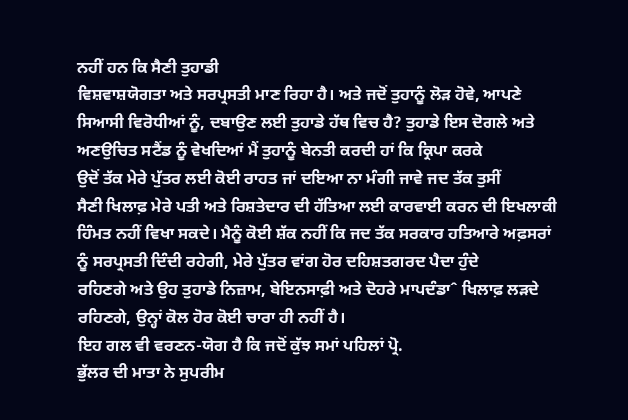ਨਹੀਂ ਹਨ ਕਿ ਸੈਣੀ ਤੁਹਾਡੀ
ਵਿਸ਼ਵਾਸ਼ਯੋਗਤਾ ਅਤੇ ਸਰਪ੍ਰਸਤੀ ਮਾਣ ਰਿਹਾ ਹੈ। ਅਤੇ ਜਦੋਂ ਤੁਹਾਨੂੰ ਲੋੜ ਹੋਵੇ, ਆਪਣੇ
ਸਿਆਸੀ ਵਿਰੋਧੀਆਂ ਨੂੰ, ਦਬਾਉਣ ਲਈ ਤੁਹਾਡੇ ਹੱਥ ਵਿਚ ਹੈ? ਤੁਹਾਡੇ ਇਸ ਦੋਗਲੇ ਅਤੇ
ਅਣਉਚਿਤ ਸਟੈਂਡ ਨੂੰ ਵੇਖਦਿਆਂ ਮੈਂ ਤੁਹਾਨੂੰ ਬੇਨਤੀ ਕਰਦੀ ਹਾਂ ਕਿ ਕ੍ਰਿਪਾ ਕਰਕੇ
ਉਦੋਂ ਤੱਕ ਮੇਰੇ ਪੁੱਤਰ ਲਈ ਕੋਈ ਰਾਹਤ ਜਾਂ ਦਇਆ ਨਾ ਮੰਗੀ ਜਾਵੇ ਜਦ ਤੱਕ ਤੁਸੀਂ
ਸੈਣੀ ਖਿਲਾਫ਼ ਮੇਰੇ ਪਤੀ ਅਤੇ ਰਿਸ਼ਤੇਦਾਰ ਦੀ ਹੱਤਿਆ ਲਈ ਕਾਰਵਾਈ ਕਰਨ ਦੀ ਇਖਲਾਕੀ
ਹਿੰਮਤ ਨਹੀਂ ਵਿਖਾ ਸਕਦੇ। ਮੈਨੂੰ ਕੋਈ ਸ਼ੱਕ ਨਹੀਂ ਕਿ ਜਦ ਤੱਕ ਸਰਕਾਰ ਹਤਿਆਰੇ ਅਫ਼ਸਰਾਂ
ਨੂੰ ਸਰਪ੍ਰਸਤੀ ਦਿੰਦੀ ਰਹੇਗੀ, ਮੇਰੇ ਪੁੱਤਰ ਵਾਂਗ ਹੋਰ ਦਹਿਸ਼ਤਗਰਦ ਪੈਦਾ ਹੁੰਦੇ
ਰਹਿਣਗੇ ਅਤੇ ਉਹ ਤੁਹਾਡੇ ਨਿਜ਼ਾਮ, ਬੇਇਨਸਾਫ਼ੀ ਅਤੇ ਦੋਹਰੇ ਮਾਪਦੰਡਾˆ ਖਿਲਾਫ਼ ਲੜਦੇ
ਰਹਿਣਗੇ, ਉਨ੍ਹਾਂ ਕੋਲ ਹੋਰ ਕੋਈ ਚਾਰਾ ਹੀ ਨਹੀਂ ਹੈ।
ਇਹ ਗਲ ਵੀ ਵਰਣਨ-ਯੋਗ ਹੈ ਕਿ ਜਦੋਂ ਕੁੱਝ ਸਮਾਂ ਪਹਿਲਾਂ ਪ੍ਰੋ.
ਭੁੱਲਰ ਦੀ ਮਾਤਾ ਨੇ ਸੁਪਰੀਮ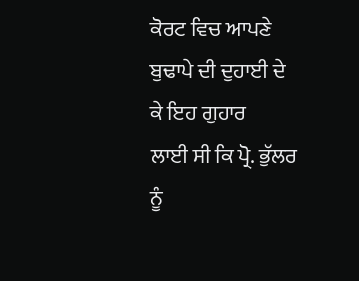ਕੋਰਟ ਵਿਚ ਆਪਣੇ ਬੁਢਾਪੇ ਦੀ ਦੁਹਾਈ ਦੇ ਕੇ ਇਹ ਗੁਹਾਰ
ਲਾਈ ਸੀ ਕਿ ਪ੍ਰੋ. ਭੁੱਲਰ ਨੂੰ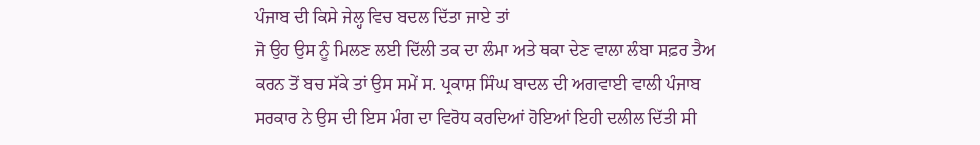ਪੰਜਾਬ ਦੀ ਕਿਸੇ ਜੇਲ੍ਹ ਵਿਚ ਬਦਲ ਦਿੱਤਾ ਜਾਏ ਤਾਂ
ਜੋ ਉਹ ਉਸ ਨੂੰ ਮਿਲਣ ਲਈ ਦਿੱਲੀ ਤਕ ਦਾ ਲੰਮਾ ਅਤੇ ਥਕਾ ਦੇਣ ਵਾਲਾ ਲੰਬਾ ਸਫ਼ਰ ਤੈਅ
ਕਰਨ ਤੋਂ ਬਚ ਸੱਕੇ ਤਾਂ ਉਸ ਸਮੇਂ ਸ. ਪ੍ਰਕਾਸ਼ ਸਿੰਘ ਬਾਦਲ ਦੀ ਅਗਵਾਈ ਵਾਲੀ ਪੰਜਾਬ
ਸਰਕਾਰ ਨੇ ਉਸ ਦੀ ਇਸ ਮੰਗ ਦਾ ਵਿਰੋਧ ਕਰਦਿਆਂ ਹੋਇਆਂ ਇਹੀ ਦਲੀਲ ਦਿੱਤੀ ਸੀ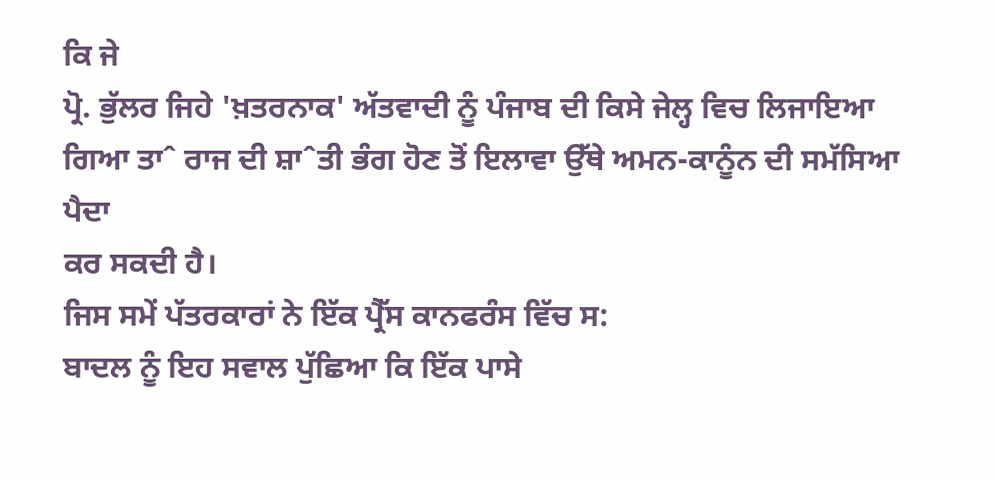ਕਿ ਜੇ
ਪ੍ਰੋ. ਭੁੱਲਰ ਜਿਹੇ 'ਖ਼ਤਰਨਾਕ' ਅੱਤਵਾਦੀ ਨੂੰ ਪੰਜਾਬ ਦੀ ਕਿਸੇ ਜੇਲ੍ਹ ਵਿਚ ਲਿਜਾਇਆ
ਗਿਆ ਤਾˆ ਰਾਜ ਦੀ ਸ਼ਾˆਤੀ ਭੰਗ ਹੋਣ ਤੋਂ ਇਲਾਵਾ ਉੱਥੇ ਅਮਨ-ਕਾਨੂੰਨ ਦੀ ਸਮੱਸਿਆ ਪੈਦਾ
ਕਰ ਸਕਦੀ ਹੈ।
ਜਿਸ ਸਮੇਂ ਪੱਤਰਕਾਰਾਂ ਨੇ ਇੱਕ ਪ੍ਰੈੱਸ ਕਾਨਫਰੰਸ ਵਿੱਚ ਸ:
ਬਾਦਲ ਨੂੰ ਇਹ ਸਵਾਲ ਪੁੱਛਿਆ ਕਿ ਇੱਕ ਪਾਸੇ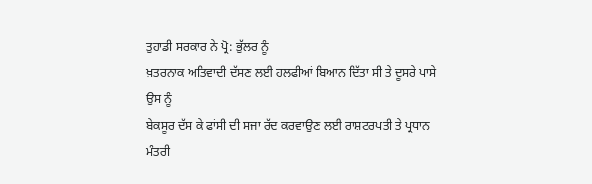ਤੁਹਾਡੀ ਸਰਕਾਰ ਨੇ ਪ੍ਰੋ: ਭੁੱਲਰ ਨੂੰ
ਖ਼ਤਰਨਾਕ ਅਤਿਵਾਦੀ ਦੱਸਣ ਲਈ ਹਲਫੀਆਂ ਬਿਆਨ ਦਿੱਤਾ ਸੀ ਤੇ ਦੂਸਰੇ ਪਾਸੇ ਉਸ ਨੂੰ
ਬੇਕਸੂਰ ਦੱਸ ਕੇ ਫਾਂਸੀ ਦੀ ਸਜਾ ਰੱਦ ਕਰਵਾਉਣ ਲਈ ਰਾਸ਼ਟਰਪਤੀ ਤੇ ਪ੍ਰਧਾਨ ਮੰਤਰੀ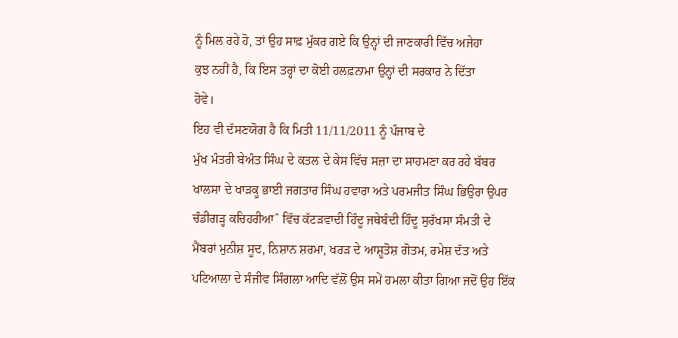ਨੂੰ ਮਿਲ ਰਹੇ ਹੋ, ਤਾਂ ਉਹ ਸਾਫ਼ ਮੁੱਕਰ ਗਏ ਕਿ ਉਨ੍ਹਾਂ ਦੀ ਜਾਣਕਾਰੀ ਵਿੱਚ ਅਜੇਹਾ
ਕੁਝ ਨਹੀਂ ਹੈ, ਕਿ ਇਸ ਤਰ੍ਹਾਂ ਦਾ ਕੋਈ ਹਲਫ਼ਨਾਮਾ ਉਨ੍ਹਾਂ ਦੀ ਸਰਕਾਰ ਨੇ ਦਿੱਤਾ
ਹੋਵੇ।
ਇਹ ਵੀ ਦੱਸਣਯੋਗ ਹੈ ਕਿ ਮਿਤੀ 11/11/2011 ਨੂੰ ਪੰਜਾਬ ਦੇ
ਮੁੱਖ ਮੰਤਰੀ ਬੇਅੰਤ ਸਿੰਘ ਦੇ ਕਤਲ ਦੇ ਕੇਸ ਵਿੱਚ ਸਜ਼ਾ ਦਾ ਸਾਹਮਣਾ ਕਰ ਰਹੇ ਬੱਬਰ
ਖਾਲਸਾ ਦੇ ਖਾੜਕੂ ਭਾਈ ਜਗਤਾਰ ਸਿੰਘ ਹਵਾਰਾ ਅਤੇ ਪਰਮਜੀਤ ਸਿੰਘ ਭਿਉਰਾ ਉਪਰ
ਚੰਡੀਗੜ੍ਹ ਕਚਿਹਰੀਆˆ ਵਿੱਚ ਕੱਟੜਵਾਦੀ ਹਿੰਦੂ ਜਥੇਬੰਦੀ ਹਿੰਦੂ ਸੁਰੱਖਸਾ ਸੰਮਤੀ ਦੇ
ਮੈਂਬਰਾਂ ਮੁਨੀਸ਼ ਸੂਦ, ਨਿਸ਼ਾਨ ਸ਼ਰਮਾ, ਖਰੜ ਦੇ ਆਸ਼ੂਤੋਸ਼ ਗੋਤਮ, ਰਮੇਸ਼ ਦੱਤ ਅਤੇ
ਪਟਿਆਲਾ ਦੇ ਸੰਜੀਵ ਸਿੰਗਲਾ ਆਦਿ ਵੱਲੋਂ ਉਸ ਸਮੇਂ ਹਮਲਾ ਕੀਤਾ ਗਿਆ ਜਦੋਂ ਉਹ ਇੱਕ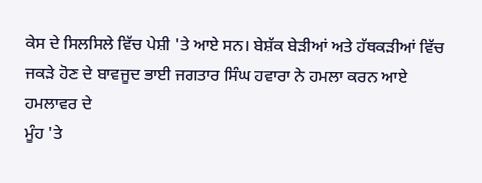ਕੇਸ ਦੇ ਸਿਲਸਿਲੇ ਵਿੱਚ ਪੇਸ਼ੀ 'ਤੇ ਆਏ ਸਨ। ਬੇਸ਼ੱਕ ਬੇੜੀਆਂ ਅਤੇ ਹੱਥਕੜੀਆਂ ਵਿੱਚ
ਜਕੜੇ ਹੋਣ ਦੇ ਬਾਵਜੂਦ ਭਾਈ ਜਗਤਾਰ ਸਿੰਘ ਹਵਾਰਾ ਨੇ ਹਮਲਾ ਕਰਨ ਆਏ ਹਮਲਾਵਰ ਦੇ
ਮੂੰਹ 'ਤੇ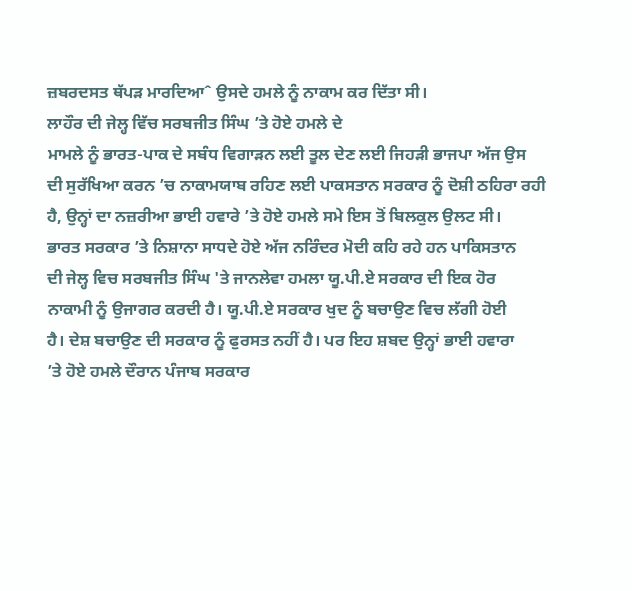ਜ਼ਬਰਦਸਤ ਥੱਪੜ ਮਾਰਦਿਆˆ ਉਸਦੇ ਹਮਲੇ ਨੂੰ ਨਾਕਾਮ ਕਰ ਦਿੱਤਾ ਸੀ।
ਲਾਹੌਰ ਦੀ ਜੇਲ੍ਹ ਵਿੱਚ ਸਰਬਜੀਤ ਸਿੰਘ ’ਤੇ ਹੋਏ ਹਮਲੇ ਦੇ
ਮਾਮਲੇ ਨੂੰ ਭਾਰਤ-ਪਾਕ ਦੇ ਸਬੰਧ ਵਿਗਾੜਨ ਲਈ ਤੂਲ ਦੇਣ ਲਈ ਜਿਹੜੀ ਭਾਜਪਾ ਅੱਜ ਉਸ
ਦੀ ਸੁਰੱਖਿਆ ਕਰਨ ’ਚ ਨਾਕਾਮਯਾਬ ਰਹਿਣ ਲਈ ਪਾਕਸਤਾਨ ਸਰਕਾਰ ਨੂੰ ਦੋਸ਼ੀ ਠਹਿਰਾ ਰਹੀ
ਹੈ, ਉਨ੍ਹਾਂ ਦਾ ਨਜ਼ਰੀਆ ਭਾਈ ਹਵਾਰੇ ’ਤੇ ਹੋਏ ਹਮਲੇ ਸਮੇ ਇਸ ਤੋਂ ਬਿਲਕੁਲ ਉਲਟ ਸੀ।
ਭਾਰਤ ਸਰਕਾਰ ’ਤੇ ਨਿਸ਼ਾਨਾ ਸਾਧਦੇ ਹੋਏ ਅੱਜ ਨਰਿੰਦਰ ਮੋਦੀ ਕਹਿ ਰਹੇ ਹਨ ਪਾਕਿਸਤਾਨ
ਦੀ ਜੇਲ੍ਹ ਵਿਚ ਸਰਬਜੀਤ ਸਿੰਘ 'ਤੇ ਜਾਨਲੇਵਾ ਹਮਲਾ ਯੂ.ਪੀ.ਏ ਸਰਕਾਰ ਦੀ ਇਕ ਹੋਰ
ਨਾਕਾਮੀ ਨੂੰ ਉਜਾਗਰ ਕਰਦੀ ਹੈ। ਯੂ.ਪੀ.ਏ ਸਰਕਾਰ ਖੁਦ ਨੂੰ ਬਚਾਉਣ ਵਿਚ ਲੱਗੀ ਹੋਈ
ਹੈ। ਦੇਸ਼ ਬਚਾਉਣ ਦੀ ਸਰਕਾਰ ਨੂੰ ਫੁਰਸਤ ਨਹੀਂ ਹੈ। ਪਰ ਇਹ ਸ਼ਬਦ ਉਨ੍ਹਾਂ ਭਾਈ ਹਵਾਰਾ
’ਤੇ ਹੋਏ ਹਮਲੇ ਦੌਰਾਨ ਪੰਜਾਬ ਸਰਕਾਰ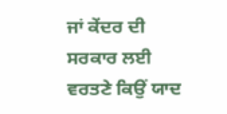ਜਾਂ ਕੇਂਦਰ ਦੀ ਸਰਕਾਰ ਲਈ ਵਰਤਣੇ ਕਿਉਂ ਯਾਦ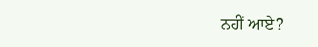ਨਹੀਂ ਆਏ?